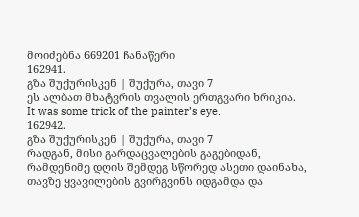მოიძებნა 669201 ჩანაწერი
162941.
გზა შუქურისკენ | შუქურა, თავი 7
ეს ალბათ მხატვრის თვალის ერთგვარი ხრიკია.
It was some trick of the painter’s eye.
162942.
გზა შუქურისკენ | შუქურა, თავი 7
რადგან, მისი გარდაცვალების გაგებიდან, რამდენიმე დღის შემდეგ სწორედ ასეთი დაინახა, თავზე ყვავილების გვირგვინს იდგამდა და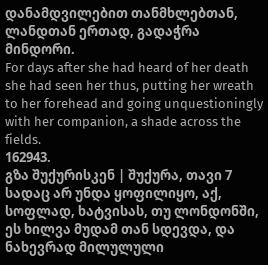დანამდვილებით თანმხლებთან, ლანდთან ერთად, გადაჭრა მინდორი.
For days after she had heard of her death she had seen her thus, putting her wreath to her forehead and going unquestioningly with her companion, a shade across the fields.
162943.
გზა შუქურისკენ | შუქურა, თავი 7
სადაც არ უნდა ყოფილიყო, აქ, სოფლად, ხატვისას, თუ ლონდონში, ეს ხილვა მუდამ თან სდევდა, და ნახევრად მილულული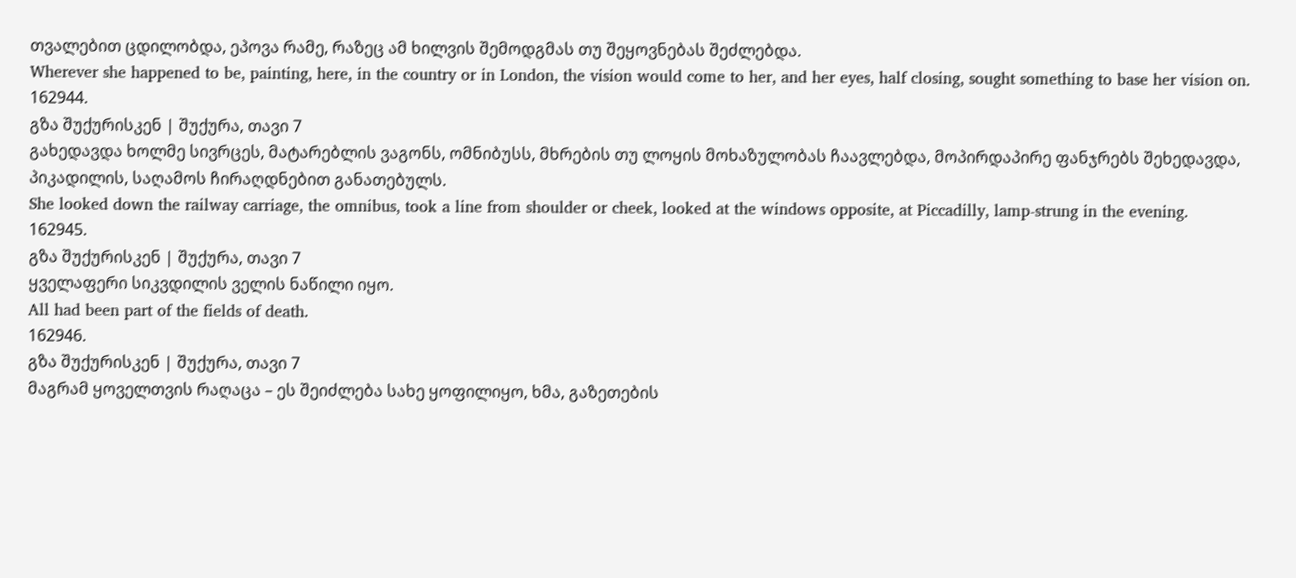თვალებით ცდილობდა, ეპოვა რამე, რაზეც ამ ხილვის შემოდგმას თუ შეყოვნებას შეძლებდა.
Wherever she happened to be, painting, here, in the country or in London, the vision would come to her, and her eyes, half closing, sought something to base her vision on.
162944.
გზა შუქურისკენ | შუქურა, თავი 7
გახედავდა ხოლმე სივრცეს, მატარებლის ვაგონს, ომნიბუსს, მხრების თუ ლოყის მოხაზულობას ჩაავლებდა, მოპირდაპირე ფანჯრებს შეხედავდა, პიკადილის, საღამოს ჩირაღდნებით განათებულს.
She looked down the railway carriage, the omnibus, took a line from shoulder or cheek, looked at the windows opposite, at Piccadilly, lamp-strung in the evening.
162945.
გზა შუქურისკენ | შუქურა, თავი 7
ყველაფერი სიკვდილის ველის ნაწილი იყო.
All had been part of the fields of death.
162946.
გზა შუქურისკენ | შუქურა, თავი 7
მაგრამ ყოველთვის რაღაცა – ეს შეიძლება სახე ყოფილიყო, ხმა, გაზეთების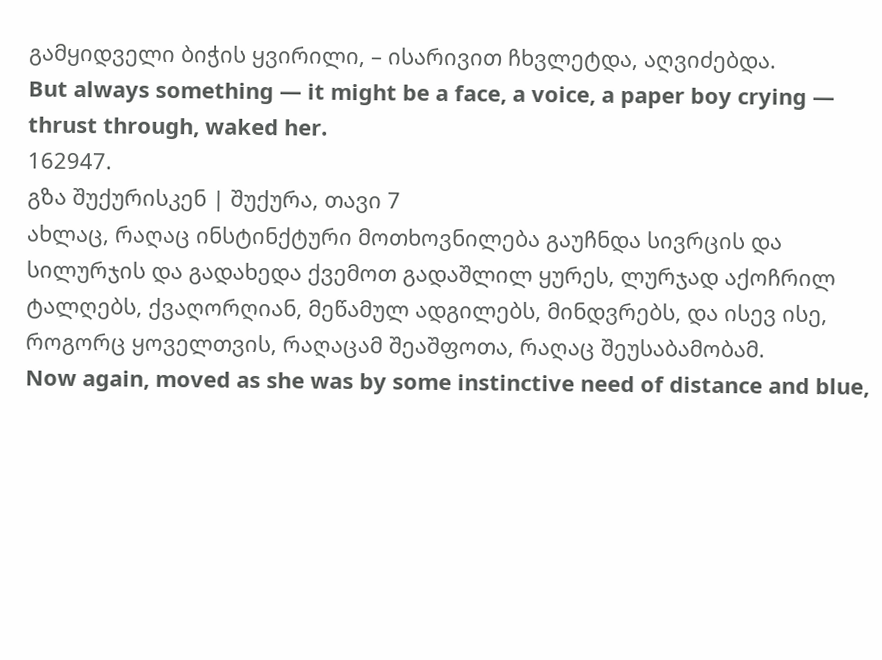გამყიდველი ბიჭის ყვირილი, – ისარივით ჩხვლეტდა, აღვიძებდა.
But always something — it might be a face, a voice, a paper boy crying — thrust through, waked her.
162947.
გზა შუქურისკენ | შუქურა, თავი 7
ახლაც, რაღაც ინსტინქტური მოთხოვნილება გაუჩნდა სივრცის და სილურჯის და გადახედა ქვემოთ გადაშლილ ყურეს, ლურჯად აქოჩრილ ტალღებს, ქვაღორღიან, მეწამულ ადგილებს, მინდვრებს, და ისევ ისე, როგორც ყოველთვის, რაღაცამ შეაშფოთა, რაღაც შეუსაბამობამ.
Now again, moved as she was by some instinctive need of distance and blue,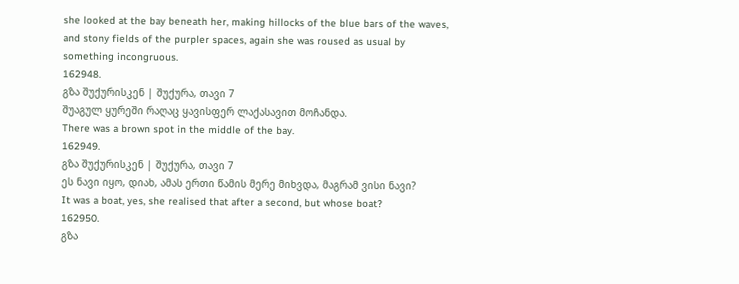she looked at the bay beneath her, making hillocks of the blue bars of the waves, and stony fields of the purpler spaces, again she was roused as usual by something incongruous.
162948.
გზა შუქურისკენ | შუქურა, თავი 7
შუაგულ ყურეში რაღაც ყავისფერ ლაქასავით მოჩანდა.
There was a brown spot in the middle of the bay.
162949.
გზა შუქურისკენ | შუქურა, თავი 7
ეს ნავი იყო, დიახ, ამას ერთი წამის მერე მიხვდა, მაგრამ ვისი ნავი?
It was a boat, yes, she realised that after a second, but whose boat?
162950.
გზა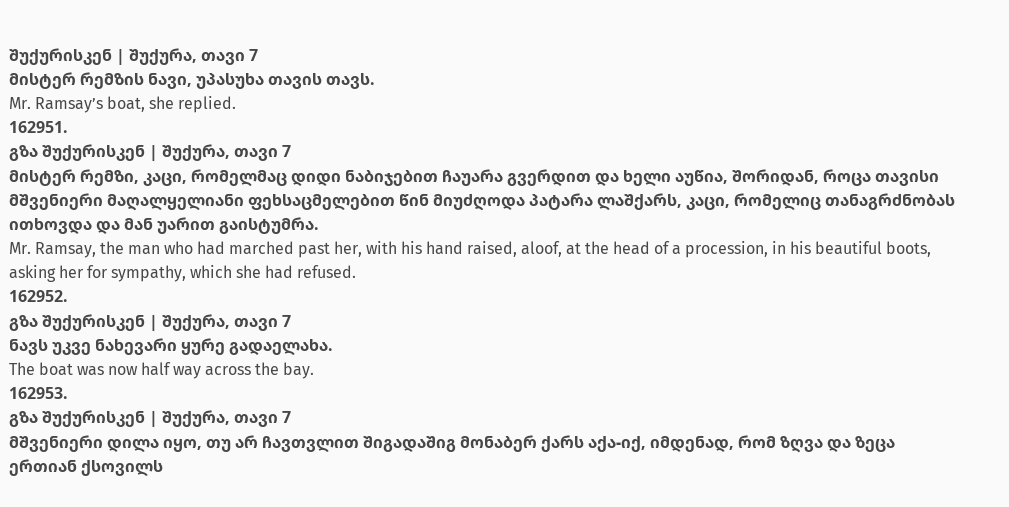შუქურისკენ | შუქურა, თავი 7
მისტერ რემზის ნავი, უპასუხა თავის თავს.
Mr. Ramsay’s boat, she replied.
162951.
გზა შუქურისკენ | შუქურა, თავი 7
მისტერ რემზი, კაცი, რომელმაც დიდი ნაბიჯებით ჩაუარა გვერდით და ხელი აუწია, შორიდან, როცა თავისი მშვენიერი მაღალყელიანი ფეხსაცმელებით წინ მიუძღოდა პატარა ლაშქარს, კაცი, რომელიც თანაგრძნობას ითხოვდა და მან უარით გაისტუმრა.
Mr. Ramsay, the man who had marched past her, with his hand raised, aloof, at the head of a procession, in his beautiful boots, asking her for sympathy, which she had refused.
162952.
გზა შუქურისკენ | შუქურა, თავი 7
ნავს უკვე ნახევარი ყურე გადაელახა.
The boat was now half way across the bay.
162953.
გზა შუქურისკენ | შუქურა, თავი 7
მშვენიერი დილა იყო, თუ არ ჩავთვლით შიგადაშიგ მონაბერ ქარს აქა-იქ, იმდენად, რომ ზღვა და ზეცა ერთიან ქსოვილს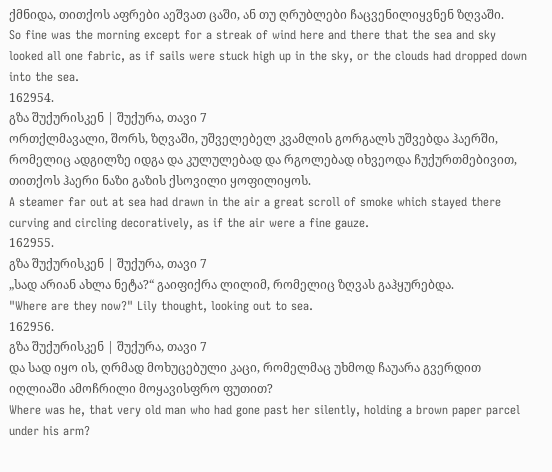ქმნიდა, თითქოს აფრები აეშვათ ცაში, ან თუ ღრუბლები ჩაცვენილიყვნენ ზღვაში.
So fine was the morning except for a streak of wind here and there that the sea and sky looked all one fabric, as if sails were stuck high up in the sky, or the clouds had dropped down into the sea.
162954.
გზა შუქურისკენ | შუქურა, თავი 7
ორთქლმავალი, შორს, ზღვაში, უშველებელ კვამლის გორგალს უშვებდა ჰაერში, რომელიც ადგილზე იდგა და კულულებად და რგოლებად იხვეოდა ჩუქურთმებივით, თითქოს ჰაერი ნაზი გაზის ქსოვილი ყოფილიყოს.
A steamer far out at sea had drawn in the air a great scroll of smoke which stayed there curving and circling decoratively, as if the air were a fine gauze.
162955.
გზა შუქურისკენ | შუქურა, თავი 7
„სად არიან ახლა ნეტა?“ გაიფიქრა ლილიმ, რომელიც ზღვას გაჰყურებდა.
"Where are they now?" Lily thought, looking out to sea.
162956.
გზა შუქურისკენ | შუქურა, თავი 7
და სად იყო ის, ღრმად მოხუცებული კაცი, რომელმაც უხმოდ ჩაუარა გვერდით იღლიაში ამოჩრილი მოყავისფრო ფუთით?
Where was he, that very old man who had gone past her silently, holding a brown paper parcel under his arm?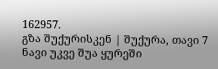162957.
გზა შუქურისკენ | შუქურა, თავი 7
ნავი უკვე შუა ყურეში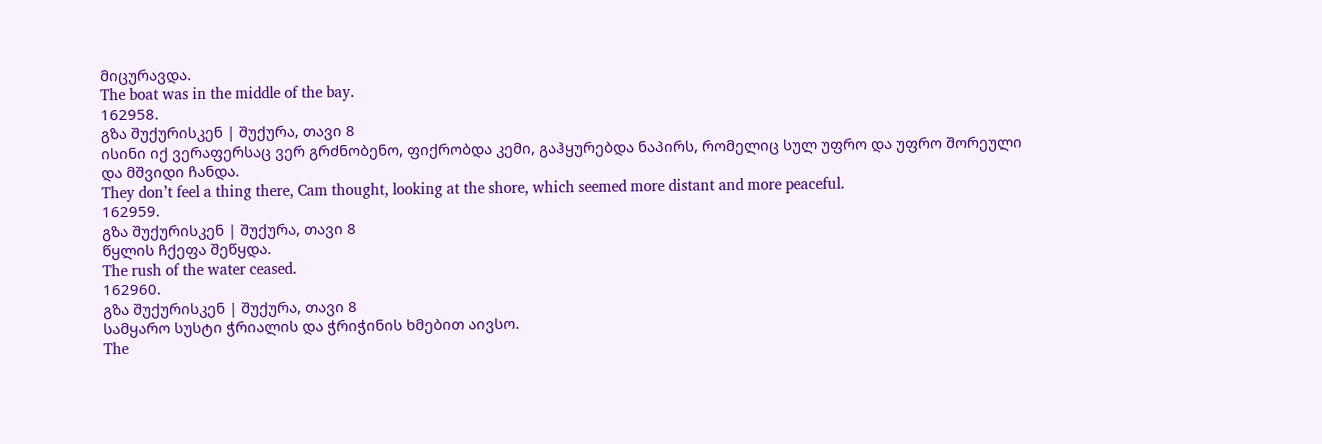მიცურავდა.
The boat was in the middle of the bay.
162958.
გზა შუქურისკენ | შუქურა, თავი 8
ისინი იქ ვერაფერსაც ვერ გრძნობენო, ფიქრობდა კემი, გაჰყურებდა ნაპირს, რომელიც სულ უფრო და უფრო შორეული და მშვიდი ჩანდა.
They don’t feel a thing there, Cam thought, looking at the shore, which seemed more distant and more peaceful.
162959.
გზა შუქურისკენ | შუქურა, თავი 8
წყლის ჩქეფა შეწყდა.
The rush of the water ceased.
162960.
გზა შუქურისკენ | შუქურა, თავი 8
სამყარო სუსტი ჭრიალის და ჭრიჭინის ხმებით აივსო.
The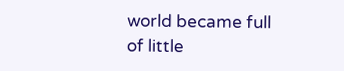world became full of little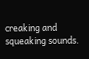creaking and squeaking sounds.